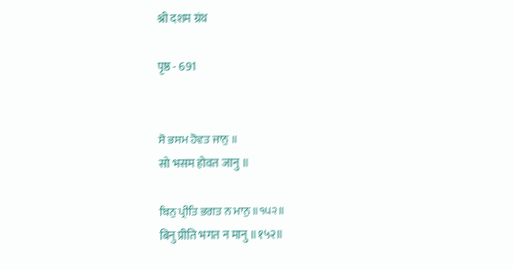श्री दशम ग्रंथ

पृष्ठ - 691


ਸੋ ਭਸਮ ਹੋਵਤ ਜਾਨੁ ॥
सो भसम होवत जानु ॥

ਬਿਨੁ ਪ੍ਰੀਤਿ ਭਗਤ ਨ ਮਾਨੁ ॥੧੫੨॥
बिनु प्रीति भगत न मानु ॥१५२॥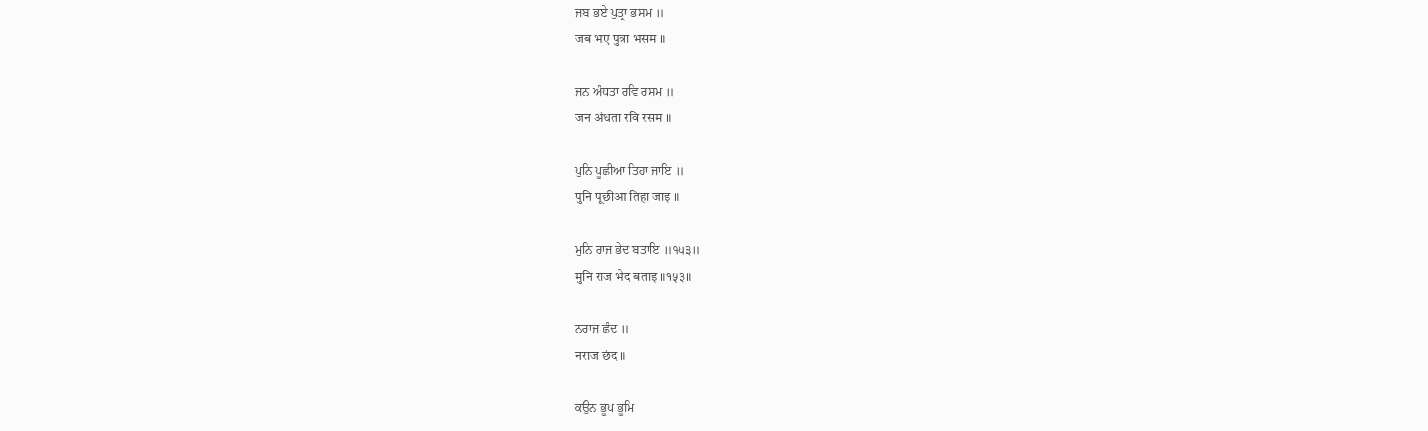ਜਬ ਭਏ ਪੁਤ੍ਰਾ ਭਸਮ ॥
जब भए पुत्रा भसम ॥

ਜਨ ਅੰਧਤਾ ਰਵਿ ਰਸਮ ॥
जन अंधता रवि रसम ॥

ਪੁਨਿ ਪੂਛੀਆ ਤਿਹਾ ਜਾਇ ॥
पुनि पूछीआ तिहा जाइ ॥

ਮੁਨਿ ਰਾਜ ਭੇਦ ਬਤਾਇ ॥੧੫੩॥
मुनि राज भेद बताइ ॥१५३॥

ਨਰਾਜ ਛੰਦ ॥
नराज छंद ॥

ਕਉਨ ਭੂਪ ਭੂਮਿ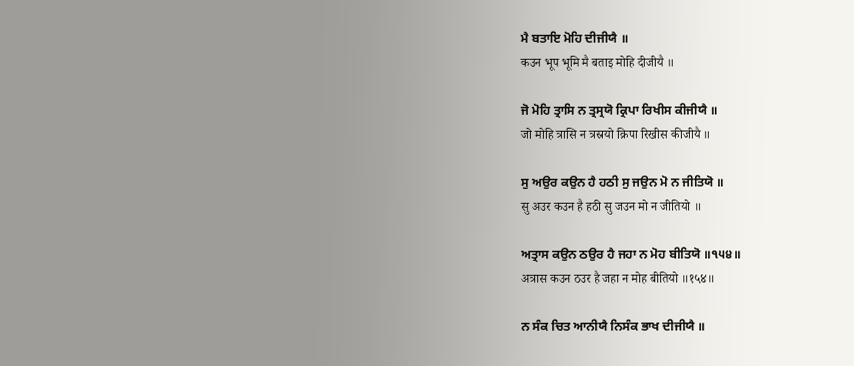ਮੈ ਬਤਾਇ ਮੋਹਿ ਦੀਜੀਯੈ ॥
कउन भूप भूमि मै बताइ मोहि दीजीयै ॥

ਜੋ ਮੋਹਿ ਤ੍ਰਾਸਿ ਨ ਤ੍ਰਸ੍ਰਯੋ ਕ੍ਰਿਪਾ ਰਿਖੀਸ ਕੀਜੀਯੈ ॥
जो मोहि त्रासि न त्रस्रयो क्रिपा रिखीस कीजीयै ॥

ਸੁ ਅਉਰ ਕਉਨ ਹੈ ਹਠੀ ਸੁ ਜਉਨ ਮੋ ਨ ਜੀਤਿਯੋ ॥
सु अउर कउन है हठी सु जउन मो न जीतियो ॥

ਅਤ੍ਰਾਸ ਕਉਨ ਠਉਰ ਹੈ ਜਹਾ ਨ ਮੋਹ ਬੀਤਿਯੋ ॥੧੫੪॥
अत्रास कउन ठउर है जहा न मोह बीतियो ॥१५४॥

ਨ ਸੰਕ ਚਿਤ ਆਨੀਯੈ ਨਿਸੰਕ ਭਾਖ ਦੀਜੀਯੈ ॥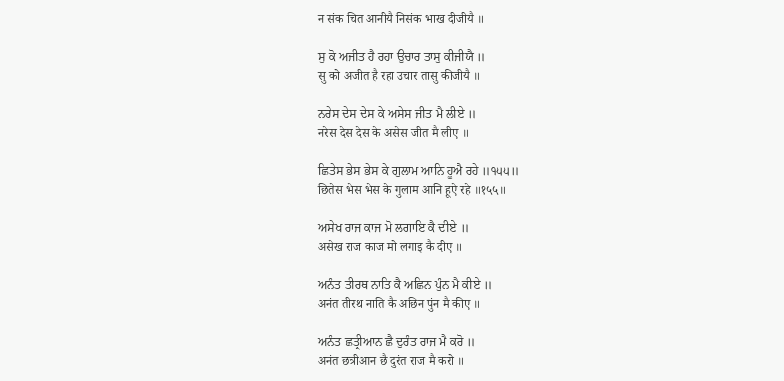न संक चित आनीयै निसंक भाख दीजीयै ॥

ਸੁ ਕੋ ਅਜੀਤ ਹੈ ਰਹਾ ਉਚਾਰ ਤਾਸੁ ਕੀਜੀਯੈ ॥
सु को अजीत है रहा उचार तासु कीजीयै ॥

ਨਰੇਸ ਦੇਸ ਦੇਸ ਕੇ ਅਸੇਸ ਜੀਤ ਮੈ ਲੀਏ ॥
नरेस देस देस के असेस जीत मै लीए ॥

ਛਿਤੇਸ ਭੇਸ ਭੇਸ ਕੇ ਗੁਲਾਮ ਆਨਿ ਹੂਐ ਰਹੇ ॥੧੫੫॥
छितेस भेस भेस के गुलाम आनि हूऐ रहे ॥१५५॥

ਅਸੇਖ ਰਾਜ ਕਾਜ ਮੋ ਲਗਾਇ ਕੈ ਦੀਏ ॥
असेख राज काज मो लगाइ कै दीए ॥

ਅਨੰਤ ਤੀਰਥ ਨਾਤਿ ਕੈ ਅਛਿਨ ਪੁੰਨ ਮੈ ਕੀਏ ॥
अनंत तीरथ नाति कै अछिन पुंन मै कीए ॥

ਅਨੰਤ ਛਤ੍ਰੀਆਨ ਛੈ ਦੁਰੰਤ ਰਾਜ ਮੈ ਕਰੋ ॥
अनंत छत्रीआन छै दुरंत राज मै करो ॥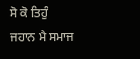ਸੋ ਕੋ ਤਿਹੁੰ ਜਹਾਨ ਮੈ ਸਮਾਜ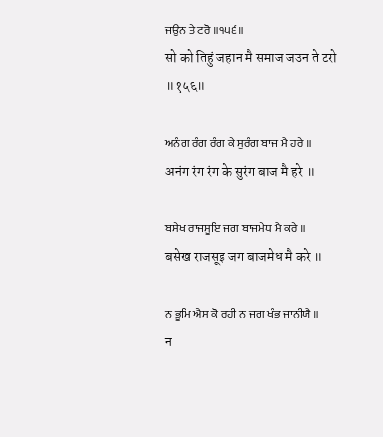ਜਉਨ ਤੇ ਟਰੋ ॥੧੫੬॥
सो को तिहुं जहान मै समाज जउन ते टरो ॥१५६॥

ਅਨੰਗ ਰੰਗ ਰੰਗ ਕੇ ਸੁਰੰਗ ਬਾਜ ਮੈ ਹਰੇ ॥
अनंग रंग रंग के सुरंग बाज मै हरे ॥

ਬਸੇਖ ਰਾਜਸੂਇ ਜਗ ਬਾਜਮੇਧ ਮੈ ਕਰੇ ॥
बसेख राजसूइ जग बाजमेध मै करे ॥

ਨ ਭੂਮਿ ਐਸ ਕੋ ਰਹੀ ਨ ਜਗ ਖੰਭ ਜਾਨੀਯੈ ॥
न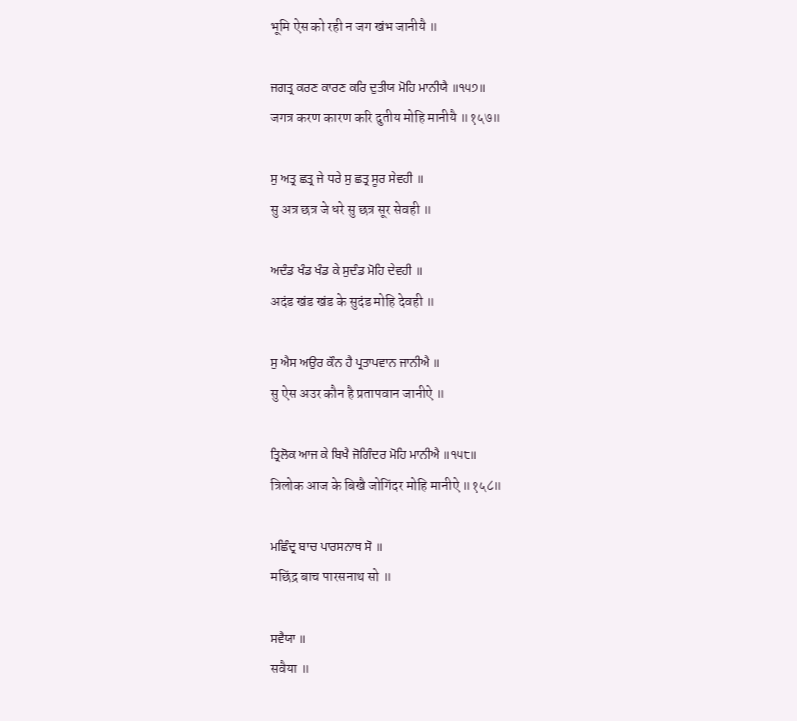भूमि ऐस को रही न जग खंभ जानीयै ॥

ਜਗਤ੍ਰ ਕਰਣ ਕਾਰਣ ਕਰਿ ਦੁਤੀਯ ਮੋਹਿ ਮਾਨੀਯੈ ॥੧੫੭॥
जगत्र करण कारण करि दुतीय मोहि मानीयै ॥१५७॥

ਸੁ ਅਤ੍ਰ ਛਤ੍ਰ ਜੇ ਧਰੇ ਸੁ ਛਤ੍ਰ ਸੂਰ ਸੇਵਹੀ ॥
सु अत्र छत्र जे धरे सु छत्र सूर सेवही ॥

ਅਦੰਡ ਖੰਡ ਖੰਡ ਕੇ ਸੁਦੰਡ ਮੋਹਿ ਦੇਵਹੀ ॥
अदंड खंड खंड के सुदंड मोहि देवही ॥

ਸੁ ਐਸ ਅਉਰ ਕੌਨ ਹੈ ਪ੍ਰਤਾਪਵਾਨ ਜਾਨੀਐ ॥
सु ऐस अउर कौन है प्रतापवान जानीऐ ॥

ਤ੍ਰਿਲੋਕ ਆਜ ਕੇ ਬਿਖੈ ਜੋਗਿੰਦਰ ਮੋਹਿ ਮਾਨੀਐ ॥੧੫੮॥
त्रिलोक आज के बिखै जोगिंदर मोहि मानीऐ ॥१५८॥

ਮਛਿੰਦ੍ਰ ਬਾਚ ਪਾਰਸਨਾਥ ਸੋ ॥
मछिंद्र बाच पारसनाथ सो ॥

ਸਵੈਯਾ ॥
सवैया ॥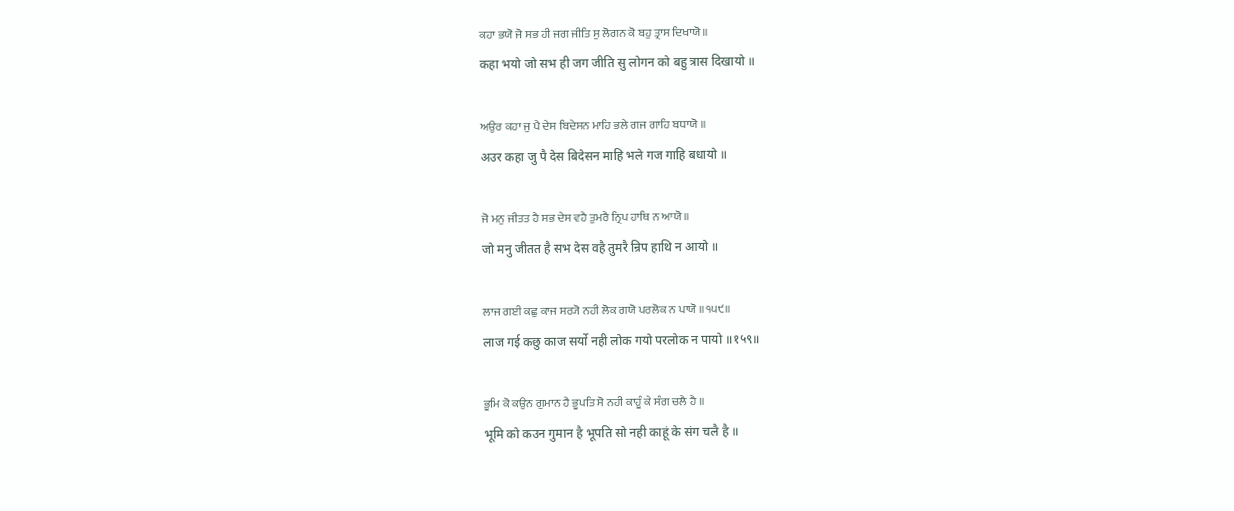ਕਹਾ ਭਯੋ ਜੋ ਸਭ ਹੀ ਜਗ ਜੀਤਿ ਸੁ ਲੋਗਨ ਕੋ ਬਹੁ ਤ੍ਰਾਸ ਦਿਖਾਯੋ ॥
कहा भयो जो सभ ही जग जीति सु लोगन को बहु त्रास दिखायो ॥

ਅਉਰ ਕਹਾ ਜੁ ਪੈ ਦੇਸ ਬਿਦੇਸਨ ਮਾਹਿ ਭਲੇ ਗਜ ਗਾਹਿ ਬਧਾਯੋ ॥
अउर कहा जु पै देस बिदेसन माहि भले गज गाहि बधायो ॥

ਜੋ ਮਨੁ ਜੀਤਤ ਹੈ ਸਭ ਦੇਸ ਵਹੈ ਤੁਮਰੈ ਨ੍ਰਿਪ ਹਾਥਿ ਨ ਆਯੋ ॥
जो मनु जीतत है सभ देस वहै तुमरै न्रिप हाथि न आयो ॥

ਲਾਜ ਗਈ ਕਛੁ ਕਾਜ ਸਰ੍ਯੋ ਨਹੀ ਲੋਕ ਗਯੋ ਪਰਲੋਕ ਨ ਪਾਯੋ ॥੧੫੯॥
लाज गई कछु काज सर्यो नही लोक गयो परलोक न पायो ॥१५९॥

ਭੂਮਿ ਕੋ ਕਉਨ ਗੁਮਾਨ ਹੈ ਭੂਪਤਿ ਸੋ ਨਹੀ ਕਾਹੂੰ ਕੇ ਸੰਗ ਚਲੈ ਹੈ ॥
भूमि को कउन गुमान है भूपति सो नही काहूं के संग चलै है ॥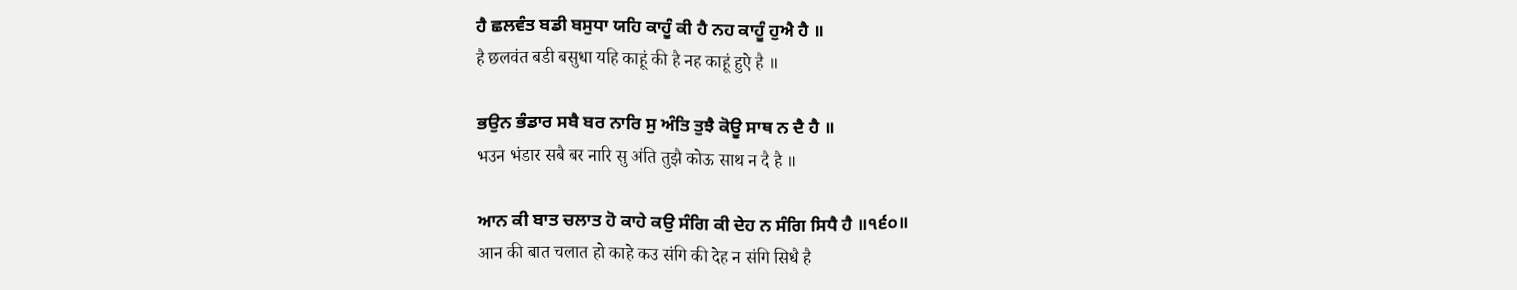ਹੈ ਛਲਵੰਤ ਬਡੀ ਬਸੁਧਾ ਯਹਿ ਕਾਹੂੰ ਕੀ ਹੈ ਨਹ ਕਾਹੂੰ ਹੁਐ ਹੈ ॥
है छलवंत बडी बसुधा यहि काहूं की है नह काहूं हुऐ है ॥

ਭਉਨ ਭੰਡਾਰ ਸਬੈ ਬਰ ਨਾਰਿ ਸੁ ਅੰਤਿ ਤੁਝੈ ਕੋਊ ਸਾਥ ਨ ਦੈ ਹੈ ॥
भउन भंडार सबै बर नारि सु अंति तुझै कोऊ साथ न दै है ॥

ਆਨ ਕੀ ਬਾਤ ਚਲਾਤ ਹੋ ਕਾਹੇ ਕਉ ਸੰਗਿ ਕੀ ਦੇਹ ਨ ਸੰਗਿ ਸਿਧੈ ਹੈ ॥੧੬੦॥
आन की बात चलात हो काहे कउ संगि की देह न संगि सिधै है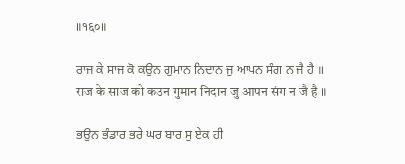॥१६०॥

ਰਾਜ ਕੇ ਸਾਜ ਕੋ ਕਉਨ ਗੁਮਾਨ ਨਿਦਾਨ ਜੁ ਆਪਨ ਸੰਗ ਨ ਜੈ ਹੈ ॥
राज के साज को कउन गुमान निदान जु आपन संग न जै है ॥

ਭਉਨ ਭੰਡਾਰ ਭਰੇ ਘਰ ਬਾਰ ਸੁ ਏਕ ਹੀ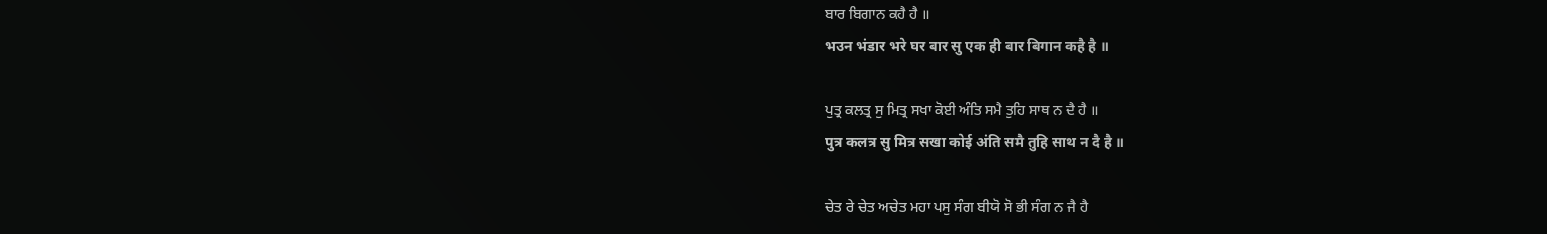ਬਾਰ ਬਿਗਾਨ ਕਹੈ ਹੈ ॥
भउन भंडार भरे घर बार सु एक ही बार बिगान कहै है ॥

ਪੁਤ੍ਰ ਕਲਤ੍ਰ ਸੁ ਮਿਤ੍ਰ ਸਖਾ ਕੋਈ ਅੰਤਿ ਸਮੈ ਤੁਹਿ ਸਾਥ ਨ ਦੈ ਹੈ ॥
पुत्र कलत्र सु मित्र सखा कोई अंति समै तुहि साथ न दै है ॥

ਚੇਤ ਰੇ ਚੇਤ ਅਚੇਤ ਮਹਾ ਪਸੁ ਸੰਗ ਬੀਯੋ ਸੋ ਭੀ ਸੰਗ ਨ ਜੈ ਹੈ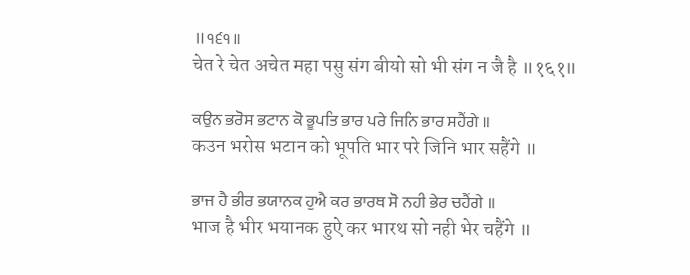॥੧੬੧॥
चेत रे चेत अचेत महा पसु संग बीयो सो भी संग न जै है ॥१६१॥

ਕਉਨ ਭਰੋਸ ਭਟਾਨ ਕੋ ਭੂਪਤਿ ਭਾਰ ਪਰੇ ਜਿਨਿ ਭਾਰ ਸਹੈਂਗੇ ॥
कउन भरोस भटान को भूपति भार परे जिनि भार सहैंगे ॥

ਭਾਜ ਹੈ ਭੀਰ ਭਯਾਨਕ ਹੁਐ ਕਰ ਭਾਰਥ ਸੋ ਨਹੀ ਭੇਰ ਚਹੈਂਗੇ ॥
भाज है भीर भयानक हुऐ कर भारथ सो नही भेर चहैंगे ॥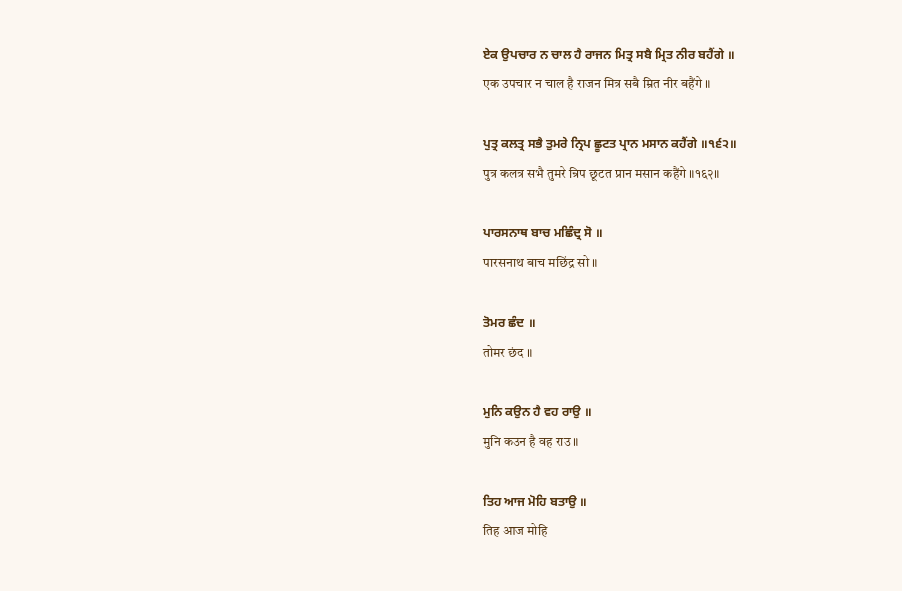ਏਕ ਉਪਚਾਰ ਨ ਚਾਲ ਹੈ ਰਾਜਨ ਮਿਤ੍ਰ ਸਬੈ ਮ੍ਰਿਤ ਨੀਰ ਬਹੈਂਗੇ ॥
एक उपचार न चाल है राजन मित्र सबै म्रित नीर बहैंगे ॥

ਪੁਤ੍ਰ ਕਲਤ੍ਰ ਸਭੈ ਤੁਮਰੇ ਨ੍ਰਿਪ ਛੂਟਤ ਪ੍ਰਾਨ ਮਸਾਨ ਕਹੈਂਗੇ ॥੧੬੨॥
पुत्र कलत्र सभै तुमरे न्रिप छूटत प्रान मसान कहैंगे ॥१६२॥

ਪਾਰਸਨਾਥ ਬਾਚ ਮਛਿੰਦ੍ਰ ਸੋ ॥
पारसनाथ बाच मछिंद्र सो ॥

ਤੋਮਰ ਛੰਦ ॥
तोमर छंद ॥

ਮੁਨਿ ਕਉਨ ਹੈ ਵਹ ਰਾਉ ॥
मुनि कउन है वह राउ ॥

ਤਿਹ ਆਜ ਮੋਹਿ ਬਤਾਉ ॥
तिह आज मोहि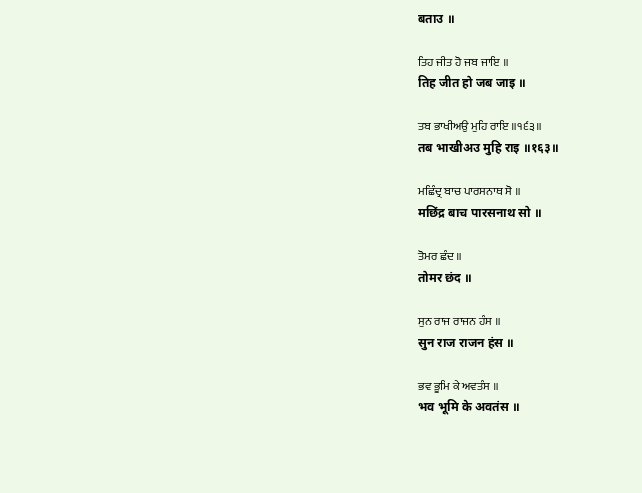बताउ ॥

ਤਿਹ ਜੀਤ ਹੋ ਜਬ ਜਾਇ ॥
तिह जीत हो जब जाइ ॥

ਤਬ ਭਾਖੀਅਉ ਮੁਹਿ ਰਾਇ ॥੧੬੩॥
तब भाखीअउ मुहि राइ ॥१६३॥

ਮਛਿੰਦ੍ਰ ਬਾਚ ਪਾਰਸਨਾਥ ਸੋ ॥
मछिंद्र बाच पारसनाथ सो ॥

ਤੋਮਰ ਛੰਦ ॥
तोमर छंद ॥

ਸੁਨ ਰਾਜ ਰਾਜਨ ਹੰਸ ॥
सुन राज राजन हंस ॥

ਭਵ ਭੂਮਿ ਕੇ ਅਵਤੰਸ ॥
भव भूमि के अवतंस ॥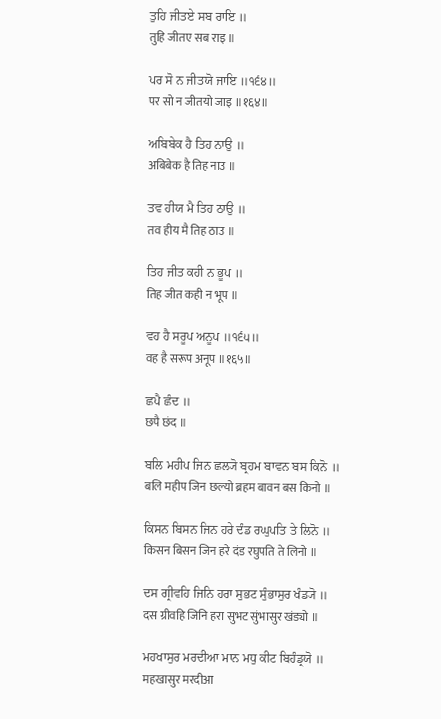ਤੁਹਿ ਜੀਤਏ ਸਬ ਰਾਇ ॥
तुहि जीतए सब राइ ॥

ਪਰ ਸੋ ਨ ਜੀਤਯੋ ਜਾਇ ॥੧੬੪॥
पर सो न जीतयो जाइ ॥१६४॥

ਅਬਿਬੇਕ ਹੈ ਤਿਹ ਨਾਉ ॥
अबिबेक है तिह नाउ ॥

ਤਵ ਹੀਯ ਮੈ ਤਿਹ ਠਾਉ ॥
तव हीय मै तिह ठाउ ॥

ਤਿਹ ਜੀਤ ਕਹੀ ਨ ਭੂਪ ॥
तिह जीत कही न भूप ॥

ਵਹ ਹੈ ਸਰੂਪ ਅਨੂਪ ॥੧੬੫॥
वह है सरूप अनूप ॥१६५॥

ਛਪੈ ਛੰਦ ॥
छपै छंद ॥

ਬਲਿ ਮਹੀਪ ਜਿਨ ਛਲ੍ਯੋ ਬ੍ਰਹਮ ਬਾਵਨ ਬਸ ਕਿਨੋ ॥
बलि महीप जिन छल्यो ब्रहम बावन बस किनो ॥

ਕਿਸਨ ਬਿਸਨ ਜਿਨ ਹਰੇ ਦੰਡ ਰਘੁਪਤਿ ਤੇ ਲਿਨੋ ॥
किसन बिसन जिन हरे दंड रघुपति ते लिनो ॥

ਦਸ ਗ੍ਰੀਵਹਿ ਜਿਨਿ ਹਰਾ ਸੁਭਟ ਸੁੰਭਾਸੁਰ ਖੰਡ੍ਯੋ ॥
दस ग्रीवहि जिनि हरा सुभट सुंभासुर खंड्यो ॥

ਮਹਖਾਸੁਰ ਮਰਦੀਆ ਮਾਨ ਮਧੁ ਕੀਟ ਬਿਹੰਡ੍ਰਯੋ ॥
महखासुर मरदीआ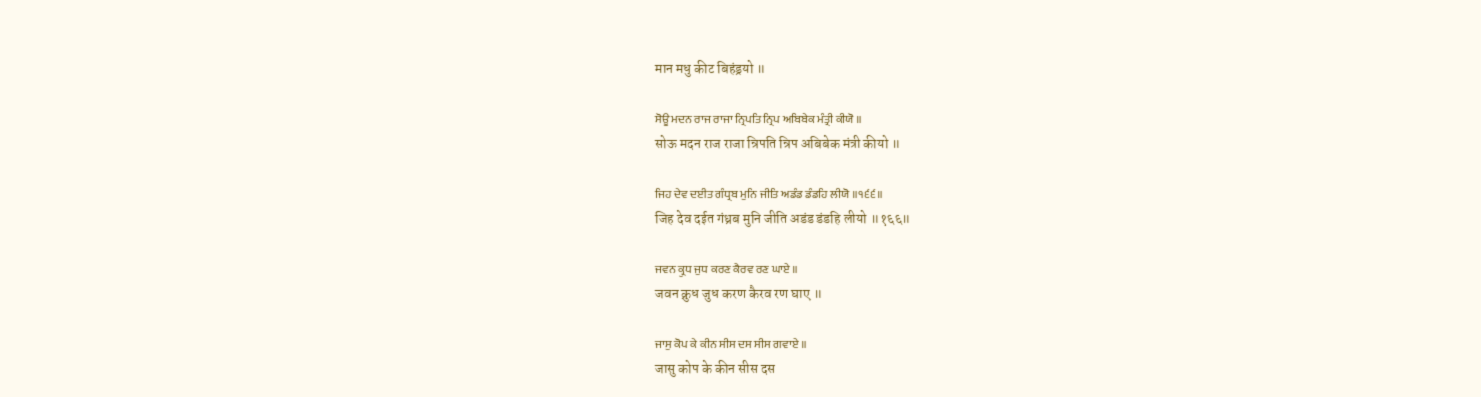मान मधु कीट बिहंड्रयो ॥

ਸੋਊ ਮਦਨ ਰਾਜ ਰਾਜਾ ਨ੍ਰਿਪਤਿ ਨ੍ਰਿਪ ਅਬਿਬੇਕ ਮੰਤ੍ਰੀ ਕੀਯੋ ॥
सोऊ मदन राज राजा न्रिपति न्रिप अबिबेक मंत्री कीयो ॥

ਜਿਹ ਦੇਵ ਦਈਤ ਗੰਧ੍ਰਬ ਮੁਨਿ ਜੀਤਿ ਅਡੰਡ ਡੰਡਹਿ ਲੀਯੋ ॥੧੬੬॥
जिह देव दईत गंध्रब मुनि जीति अडंड डंडहि लीयो ॥१६६॥

ਜਵਨ ਕ੍ਰੁਧ ਜੁਧ ਕਰਣ ਕੈਰਵ ਰਣ ਘਾਏ ॥
जवन क्रुध जुध करण कैरव रण घाए ॥

ਜਾਸੁ ਕੋਪ ਕੇ ਕੀਨ ਸੀਸ ਦਸ ਸੀਸ ਗਵਾਏ ॥
जासु कोप के कीन सीस दस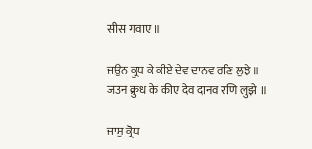सीस गवाए ॥

ਜਉਨ ਕ੍ਰੁਧ ਕੇ ਕੀਏ ਦੇਵ ਦਾਨਵ ਰਣਿ ਲੁਝੇ ॥
जउन क्रुध के कीए देव दानव रणि लुझे ॥

ਜਾਸੁ ਕ੍ਰੋਧ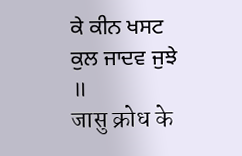ਕੇ ਕੀਨ ਖਸਟ ਕੁਲ ਜਾਦਵ ਜੁਝੇ ॥
जासु क्रोध के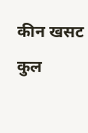कीन खसट कुल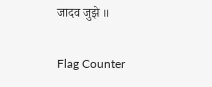जादव जुझे ॥


Flag Counter